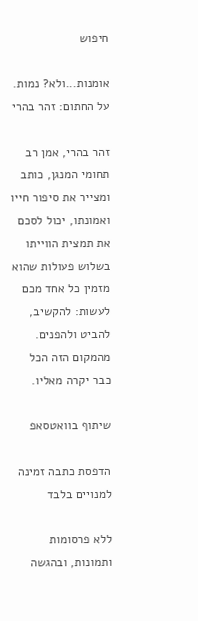חיפוש

אומנות...ולא? נמות. על החתום: זהר בהרי

זהר בהרי, אמן רב תחומי המנגן, כותב ומצייר את סיפור חייו ואמונתו, יכול לסכם את תמצית הווייתו בשלוש פעולות שהוא מזמין כל אחד מכם לעשות: להקשיב, להביט ולהפנים. מהמקום הזה הכל כבר יקרה מאליו.

שיתוף בוואטסאפ

הדפסת כתבה זמינה למנויים בלבד

ללא פרסומות ותמונות, ובהגשה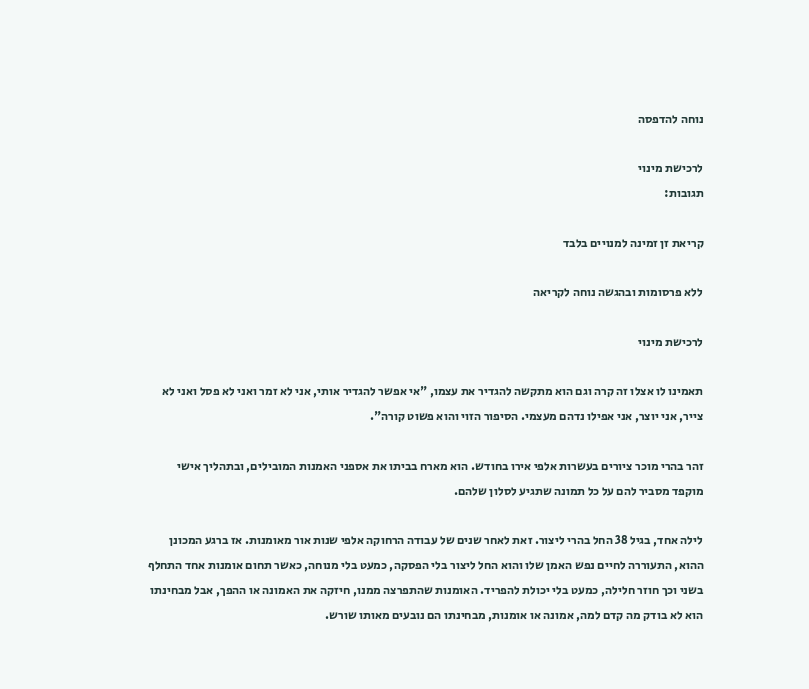נוחה להדפסה

לרכישת מינוי
תגובות:

קריאת זן זמינה למנויים בלבד

ללא פרסומות ובהגשה נוחה לקריאה

לרכישת מינוי

תאמינו לו אצלו זה קרה וגם הוא מתקשה להגדיר את עצמו, "אי אפשר להגדיר אותי, אני לא זמר ואני לא פסל ואני לא צייר, אני יוצר, אני אפילו נדהם מעצמי. הסיפור הזוי והוא פשוט קורה".

זהר בהרי מוכר ציורים בעשרות אלפי אירו בחודש. הוא מארח בביתו את אספני האמנות המובילים, ובתהליך אישי מוקפד מסביר להם על כל תמונה שתגיע לסלון שלהם.

לילה אחד, בגיל 38 החל בהרי ליצור. זאת לאחר שנים של עבודה הרחוקה אלפי שנות אור מאומנות. אז ברגע המכונן ההוא, התעוררה לחיים נפש האמן שלו והוא החל ליצור בלי הפסקה, כמעט בלי מנוחה, כאשר תחום אומנות אחד התחלף בשני וכך חוזר חלילה, כמעט בלי יכולת להפריד. האומנות שהתפרצה ממנו, חיזקה את האמונה או ההפך, אבל מבחינתו הוא לא בודק מה קדם למה, אמונה או אומנות, מבחינתו הם נובעים מאותו שורש.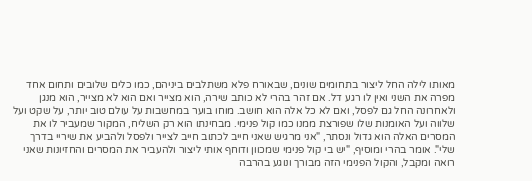מאותו לילה החל ליצור בתחומים שונים, שבאורח פלא משתלבים ביניהם, כמו כלים שלובים ותחום אחד מפרה את השני ואין לו רגע דל. אם זהר בהרי לא כותב שירה, הוא מצייר ואם הוא לא מצייר, הוא מנגן ולאחרונה החל גם לפסל, ואם לא כל אלה הוא חושב. מוחו בוער במחשבות על עולם טוב יותר, על שקט ועל שלווה ועל האומנות שלו שפורצת ממנו כמו קול פנימי. מבחינתו הוא רק השליח, המקור שמעביר לו את המסרים האלה הוא גדול ונסתר, "אני מרגיש שאני חייב לכתוב חייב לצייר ולפסל ולהביע את שיריי בדרך שלי". אומר בהרי ומוסיף, "יש בי קול פנימי שמכוון ודוחף אותי ליצור ולהעביר את המסרים והחזיונות שאני רואה ומקבל, והקול הפנימי הזה מבורך ונוגע בהרבה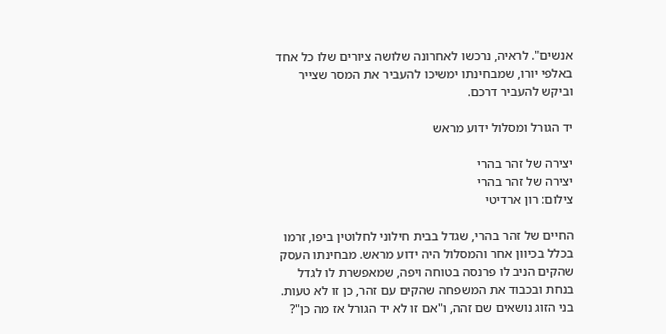אנשים". לראיה, נרכשו לאחרונה שלושה ציורים שלו כל אחד באלפי יורו, שמבחינתו ימשיכו להעביר את המסר שצייר וביקש להעביר דרכם.

יד הגורל ומסלול ידוע מראש

יצירה של זהר בהרי
יצירה של זהר בהרי
צילום: רון ארדיטי

החיים של זהר בהרי, שגדל בבית חילוני לחלוטין ביפו, זרמו בכלל בכיוון אחר והמסלול היה ידוע מראש. מבחינתו העסק שהקים הניב לו פרנסה בטוחה ויפה, שמאפשרת לו לגדל בנחת ובכבוד את המשפחה שהקים עם זהר, כן זו לא טעות. בני הזוג נושאים שם זהה, ו"אם זו לא יד הגורל אז מה כן"?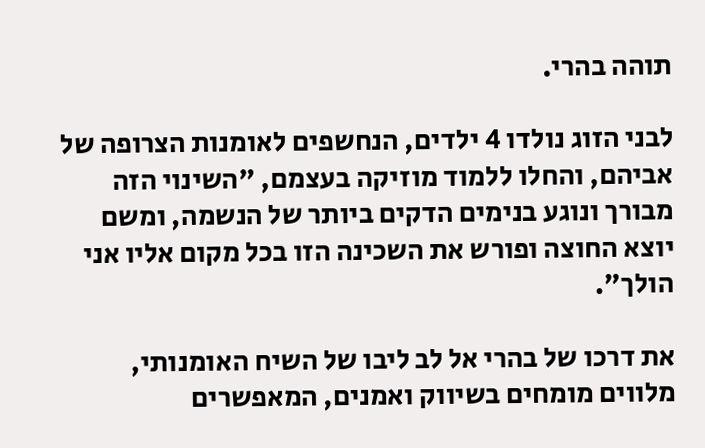תוהה בהרי.

לבני הזוג נולדו 4 ילדים, הנחשפים לאומנות הצרופה של אביהם, והחלו ללמוד מוזיקה בעצמם, "השינוי הזה מבורך ונוגע בנימים הדקים ביותר של הנשמה, ומשם יוצא החוצה ופורש את השכינה הזו בכל מקום אליו אני הולך".

את דרכו של בהרי אל לב ליבו של השיח האומנותי, מלווים מומחים בשיווק ואמנים, המאפשרים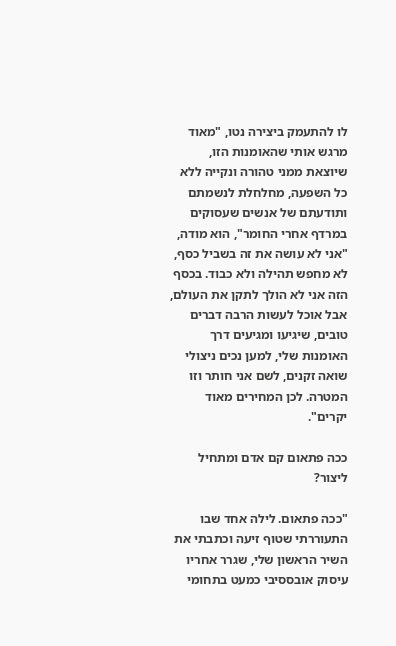לו להתעמק ביצירה נטו, "מאוד מרגש אותי שהאומנות הזו, שיוצאת ממני טהורה ונקייה ללא כל השפעה, מחלחלת לנשמתם ותודעתם של אנשים שעסוקים במרדף אחרי החומר", הוא מודה, "אני לא עושה את זה בשביל כסף, לא מחפש תהילה ולא כבוד. בכסף הזה אני לא הולך לתקן את העולם, אבל אוכל לעשות הרבה דברים טובים, שיגיעו ומגיעים דרך האומנות שלי, למען נכים ניצולי שואה זקנים, לשם אני חותר וזו המטרה. לכן המחירים מאוד יקרים".

ככה פתאום קם אדם ומתחיל ליצור?

"ככה פתאום. לילה אחד שבו התעוררתי שטוף זיעה וכתבתי את השיר הראשון שלי, שגרר אחריו עיסוק אובססיבי כמעט בתחומי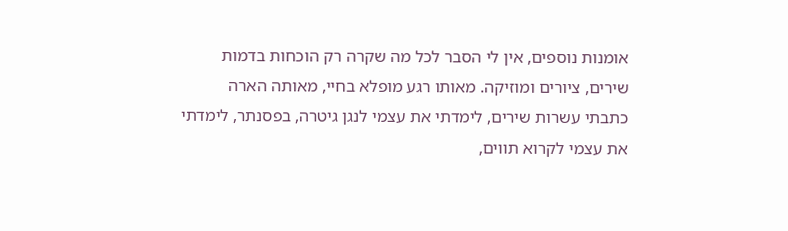אומנות נוספים, אין לי הסבר לכל מה שקרה רק הוכחות בדמות שירים, ציורים ומוזיקה. מאותו רגע מופלא בחיי, מאותה הארה כתבתי עשרות שירים, לימדתי את עצמי לנגן גיטרה, בפסנתר, לימדתי את עצמי לקרוא תווים,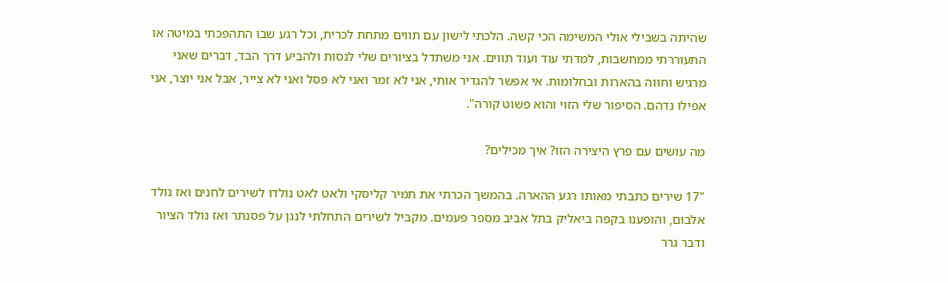שהיתה בשבילי אולי המשימה הכי קשה. הלכתי לישון עם תווים מתחת לכרית, וכל רגע שבו התהפכתי במיטה או התעוררתי ממחשבות, למדתי עוד ועוד תווים. אני משתדל בציורים שלי לנסות ולהביע דרך הבד, דברים שאני מרגיש וחווה בהארות ובחלומות. אי אפשר להגדיר אותי, אני לא זמר ואני לא פסל ואני לא צייר, אבל אני יוצר, אני אפילו נדהם. הסיפור שלי הזוי והוא פשוט קורה".

מה עושים עם פרץ היצירה הזו? איך מכילים?

"17 שירים כתבתי מאותו רגע ההארה. בהמשך הכרתי את תמיר קליסקי ולאט לאט נולדו לשירים לחנים ואז נולד אלבום, והופענו בקפה ביאליק בתל אביב מספר פעמים. מקביל לשירים התחלתי לנגן על פסנתר ואז נולד הציור ודבר גרר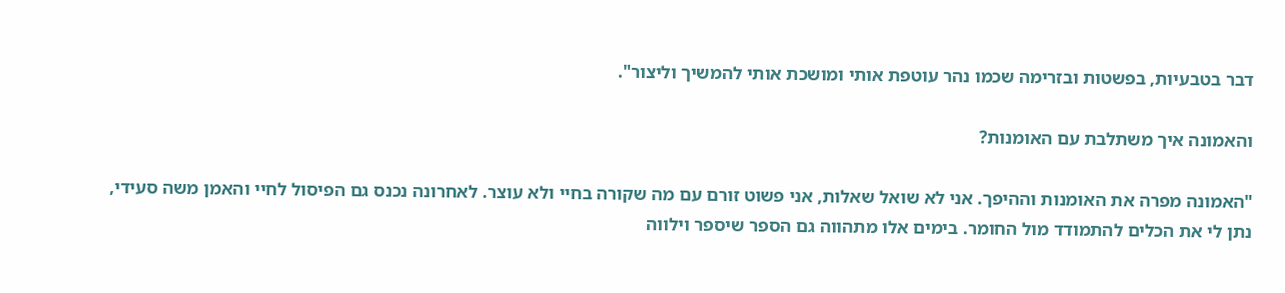דבר בטבעיות, בפשטות ובזרימה שכמו נהר עוטפת אותי ומושכת אותי להמשיך וליצור".

והאמונה איך משתלבת עם האומנות?

"האמונה מפרה את האומנות וההיפך. אני לא שואל שאלות, אני פשוט זורם עם מה שקורה בחיי ולא עוצר. לאחרונה נכנס גם הפיסול לחיי והאמן משה סעידי, נתן לי את הכלים להתמודד מול החומר. בימים אלו מתהווה גם הספר שיספר וילווה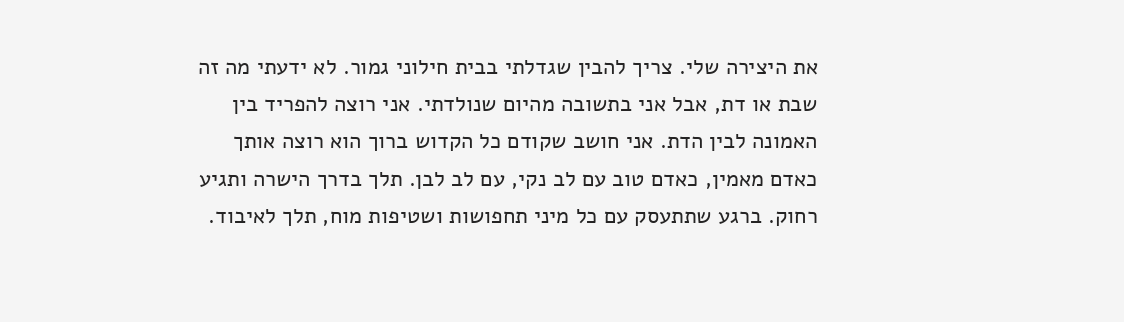את היצירה שלי. צריך להבין שגדלתי בבית חילוני גמור. לא ידעתי מה זה שבת או דת, אבל אני בתשובה מהיום שנולדתי. אני רוצה להפריד בין האמונה לבין הדת. אני חושב שקודם כל הקדוש ברוך הוא רוצה אותך כאדם מאמין, כאדם טוב עם לב נקי, עם לב לבן. תלך בדרך הישרה ותגיע רחוק. ברגע שתתעסק עם כל מיני תחפושות ושטיפות מוח, תלך לאיבוד.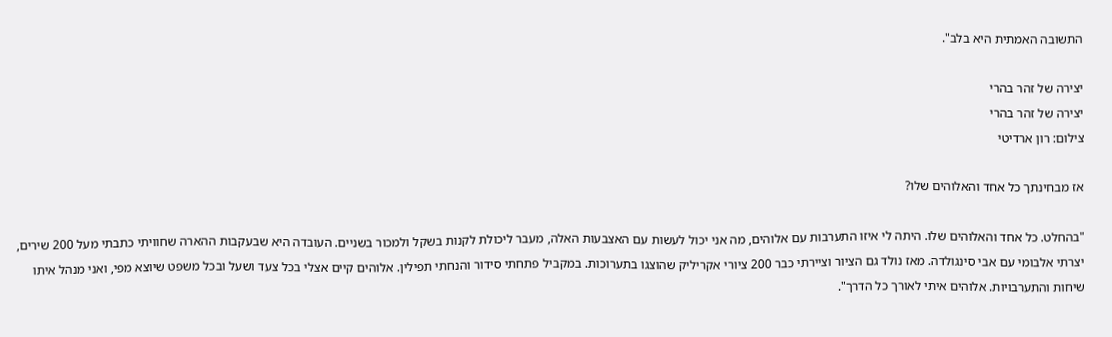התשובה האמתית היא בלב".

יצירה של זהר בהרי
יצירה של זהר בהרי
צילום: רון ארדיטי

אז מבחינתך כל אחד והאלוהים שלו?

"בהחלט. כל אחד והאלוהים שלו. היתה לי איזו התערבות עם אלוהים, מה אני יכול לעשות עם האצבעות האלה, מעבר ליכולת לקנות בשקל ולמכור בשניים. העובדה היא שבעקבות ההארה שחוויתי כתבתי מעל 200 שירים, יצרתי אלבומי עם אבי סינגולדה. מאז נולד גם הציור וציירתי כבר 200 ציורי אקריליק שהוצגו בתערוכות. במקביל פתחתי סידור והנחתי תפילין. אלוהים קיים אצלי בכל צעד ושעל ובכל משפט שיוצא מפי, ואני מנהל איתו שיחות והתערבויות. אלוהים איתי לאורך כל הדרך".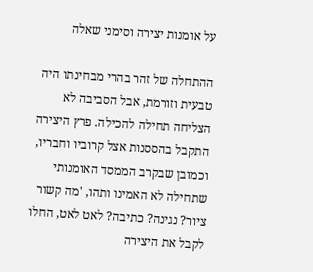על אומנות יצירה וסימני שאלה

ההתחלה של זהר בהרי מבחינתו היה טבעית וזורמת, אבל הסביבה לא הצליחה תחילה להכילה. פרץ היצירה התקבל בהססנות אצל קרוביו וחבריו, וכמובן שבקרב הממסד האומנותי שתחילה לא האמינו ותהו, 'מה קשור ציור? נגינה? כתיבה? לאט לאט, החלו לקבל את היצירה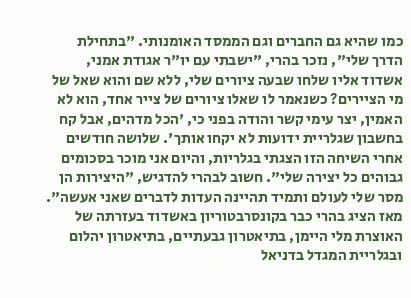כמו שהיא גם החברים וגם הממסד האומנותי. "בתחילת הדרך שלי", נזכר בהרי, "ישבתי עם יו"ר אגודת אמני, אשדוד אליו שלחו שבעה ציורים שלי, ללא שם והוא שאל של מי הציירים? כשנאמר לו שאלו ציורים של צייר אחד, הוא לא האמין, יצר עימי קשר והודה בפני כי, 'הכל מדהים, אבל קח בחשבון שגלריית ידועות לא יקחו אותך'. שלושה חודשים אחרי השיחה הזו הצגתי בגלריות, והיום אני מוכר בסכומים גבוהים כל יצירה שלי". חשוב לבהרי להדגיש, "היצירות הן מסר שלי לעולם ותמיד תהיינה העדות לדברים שאני אעשה". מאז הציג בהרי כבר בקונסרבטוריון באשדוד בעזרתה של האוצרת מלי היימן, בתיאטרון גבעתיים, בתיאטרון יהלום ובגלריית המגדל בדניאל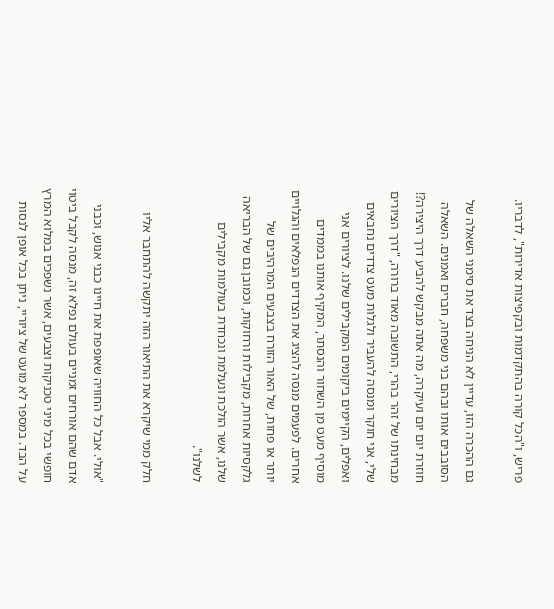פריש, ו"הכל קורה בהתקדמות ובקפיצות אדירות", לדבריו.

גם ההכרה הזו, עדיין לא הניחה בצד את סימני השאלה של הסובבים אותו ובהם בני משפחה, חברים ואמנים. השאלה חוזרת יום יום ועיקרה, מה אתה מבקש להביע דרך היצירה?! מבחינתו של זהר בהרי, התשובה מאוד ברורה, "דרך הציורים שלי, אני חוקר ומנסה להעביר ולגלות מעט צדדים נחבאים ואפלים, הקיימים ביקומים המקבילים שלנו. לציורים אני מוסיף מעט מן השחור והנסתר, המקיף אותנו בממדים אחרים. לפעמים מנסה להציג את הצדדים הנפלאים והגלויים יותר או פחות, של האור הזורח בצבעים המרהיבים של גלקסיות אחרות, מקבילות ורחוקות, וכמובן גם של הבריאה שלנו, אשר הולכת ונעלמת ונכחדת בעולמות מקבילים לשלנו".

חלק ממי שיקרא את התיאור הזה יתקשה להתחבר אליו

"אולי. אבל כל החוויה שאופפת את חיינו כבני אנוש, וכבני אדם שהם אורחים זמניים בעולם נפלא זה, מנסה לקבל ביטוי חופשי בכל מיני טכניקות וצבעים, אשר נשפכים במלוא המרץ על הבד. במספר לא מועט של ציוריי, ניתן בכל אופן לנסות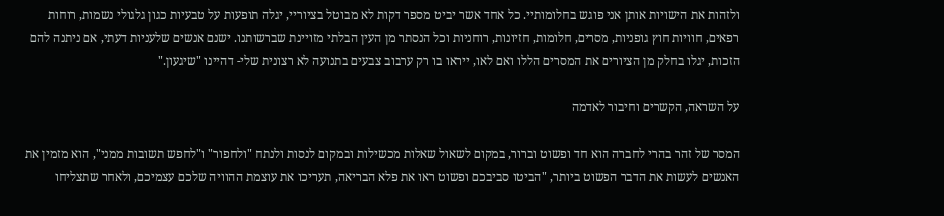ולזהות את הישויות אותן אני פוגש בחלומותיי. כל אחד אשר יביט מספר דקות לא מבוטל בציוריי, יגלה תופעות על טבעיות כגון גלגולי נשמות, רוחות רפאים, חוויות חוץ גופניות, מסרים, חלומות, חזיונות, רוחניות וכל הנסתר מן העין הבלתי מזויינת שברשותנו. ישנם אנשים שלעניות דעתי, אם ניתנה להם הזכות, יגלו בחלק מן הציורים את המסרים הללו ואם לאו, ייראו בו רק ערבוב צבעים בתנועה לא רצונית שלי- דהיינו "שיגעון."

על השראה, הקשרים וחיבור לאדמה

המסר של זהר בהרי לחברה הוא חד ופשוט וברור, במקום לשאול שאלות מכשילות ובמקום לנסות ולנתח "ולחפור" ו"לחפש תשובות ממני", הוא מזמין את האנשים לעשות את הדבר הפשוט ביותר, "הביטו סביבכם ופשוט ראו את פלא הבריאה, תעריכו את עוצמת ההוויה שלכם עצמיכם, ולאחר שתצליחו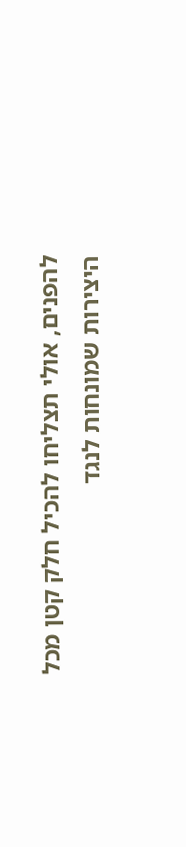להפנים, אולי תצליחו להכיל חלק קטן מכל היצירות שמונחות לנגד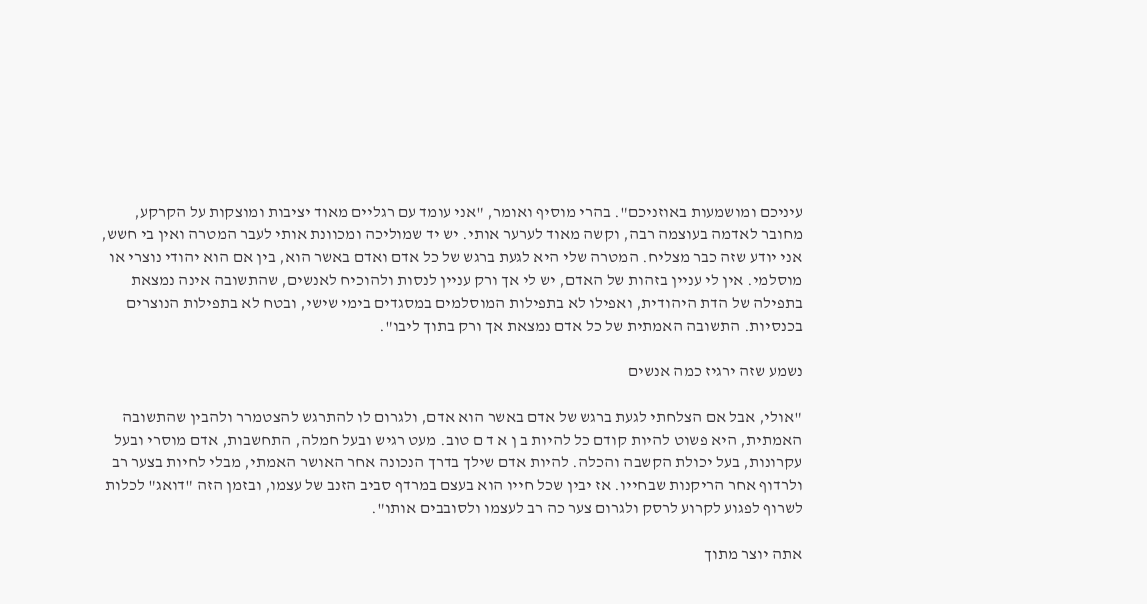עיניכם ומושמעות באוזניכם". בהרי מוסיף ואומר, "אני עומד עם רגליים מאוד יציבות ומוצקות על הקרקע, מחובר לאדמה בעוצמה רבה, וקשה מאוד לערער אותי. יש יד שמוליכה ומכוונת אותי לעבר המטרה ואין בי חשש, אני יודע שזה כבר מצליח. המטרה שלי היא לגעת ברגש של כל אדם ואדם באשר הוא, בין אם הוא יהודי נוצרי או מוסלמי. אין לי עניין בזהות של האדם, יש לי אך ורק עניין לנסות ולהוכיח לאנשים, שהתשובה אינה נמצאת בתפילה של הדת היהודית, ואפילו לא בתפילות המוסלמים במסגדים בימי שישי, ובטח לא בתפילות הנוצרים בכנסיות. התשובה האמתית של כל אדם נמצאת אך ורק בתוך ליבו".

נשמע שזה ירגיז כמה אנשים

"אולי, אבל אם הצלחתי לגעת ברגש של אדם באשר הוא אדם, ולגרום לו להתרגש להצטמרר ולהבין שהתשובה האמתית, היא פשוט להיות קודם כל להיות ב ן א ד ם טוב. מעט רגיש ובעל חמלה, התחשבות, אדם מוסרי ובעל עקרונות, בעל יכולת הקשבה והכלה. להיות אדם שילך בדרך הנכונה אחר האושר האמתי, מבלי לחיות בצער רב ולרדוף אחר הריקנות שבחייו. אז יבין שכל חייו הוא בעצם במרדף סביב הזנב של עצמו, ובזמן הזה "דואג" לכלות לשרוף לפגוע לקרוע לרסק ולגרום צער כה רב לעצמו ולסובבים אותו".

אתה יוצר מתוך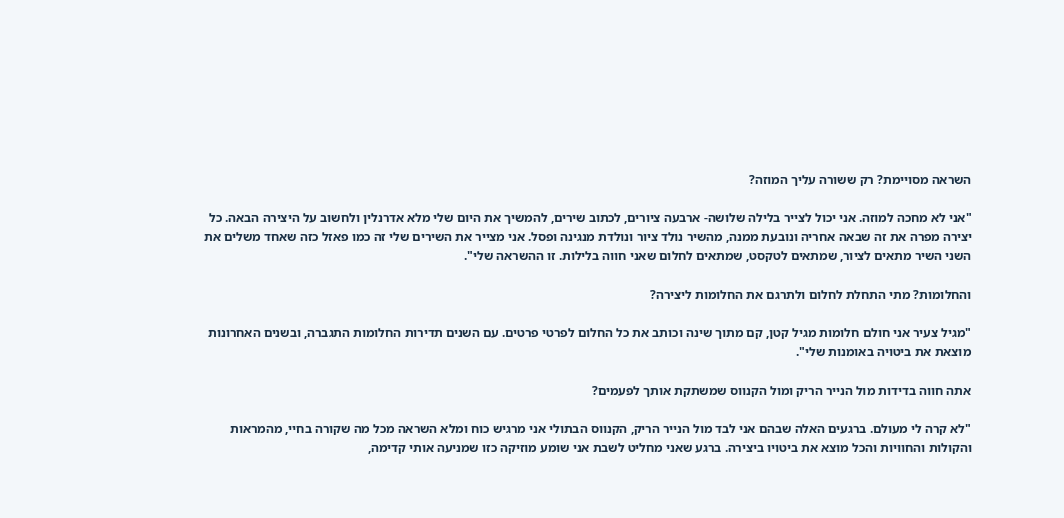השראה מסויימת? רק ששורה עליך המוזה?

"אני לא מחכה למוזה. אני יכול לצייר בלילה שלושה- ארבעה ציורים, לכתוב שירים, להמשיך את היום שלי מלא אדרנלין ולחשוב על היצירה הבאה. כל יצירה מפרה את זה שבאה אחריה ונובעת ממנה, מהשיר נולד ציור ונולדת מנגינה ופסל. אני מצייר את השירים שלי זה כמו פאזל כזה שאחד משלים את השני השיר מתאים לציור, שמתאים לטקסט, שמתאים לחלום שאני חווה בלילות. זו ההשראה שלי".

והחלומות? מתי התחלת לחלום ולתרגם את החלומות ליצירה?

"מגיל צעיר אני חולם חלומות מגיל קטן, קם מתוך שינה וכותב את כל החלום לפרטי פרטים. עם השנים תדירות החלומות התגברה, ובשנים האחרונות מוצאת את ביטויה באומנות שלי".

אתה חווה בדידות מול הנייר הריק ומול הקנווס שמשתקת אותך לפעמים?

"לא קרה לי מעולם. ברגעים האלה שבהם אני לבד מול הנייר הריק, הקנווס הבתולי אני מרגיש כוח ומלא השראה מכל מה שקורה בחיי, מהמראות והקולות והחוויות והכל מוצא את ביטויו ביצירה. ברגע שאני מחליט לשבת אני שומע מוזיקה כזו שמניעה אותי קדימה,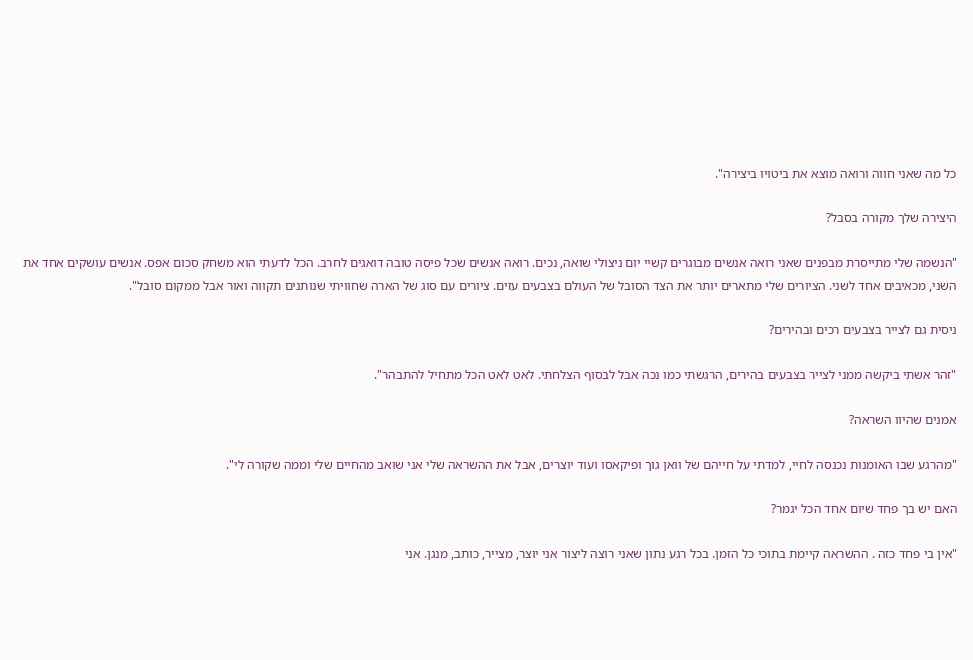כל מה שאני חווה ורואה מוצא את ביטויו ביצירה".

היצירה שלך מקורה בסבל?

"הנשמה שלי מתייסרת מבפנים שאני רואה אנשים מבוגרים קשיי יום ניצולי שואה, נכים. רואה אנשים שכל פיסה טובה דואגים לחרב. הכל לדעתי הוא משחק סכום אפס. אנשים עושקים אחד את השני, מכאיבים אחד לשני. הציורים שלי מתארים יותר את הצד הסובל של העולם בצבעים עזים. ציורים עם סוג של הארה שחוויתי שנותנים תקווה ואור אבל ממקום סובל".

ניסית גם לצייר בצבעים רכים ובהירים?

"זהר אשתי ביקשה ממני לצייר בצבעים בהירים, הרגשתי כמו נכה אבל לבסוף הצלחתי. לאט לאט הכל מתחיל להתבהר".

אמנים שהיוו השראה?

"מהרגע שבו האומנות נכנסה לחיי, למדתי על חייהם של וואן גוך ופיקאסו ועוד יוצרים, אבל את ההשראה שלי אני שואב מהחיים שלי וממה שקורה לי".

האם יש בך פחד שיום אחד הכל יגמר?

"אין בי פחד כזה . ההשראה קיימת בתוכי כל הזמן. בכל רגע נתון שאני רוצה ליצור אני יוצר, מצייר, כותב, מנגן. אני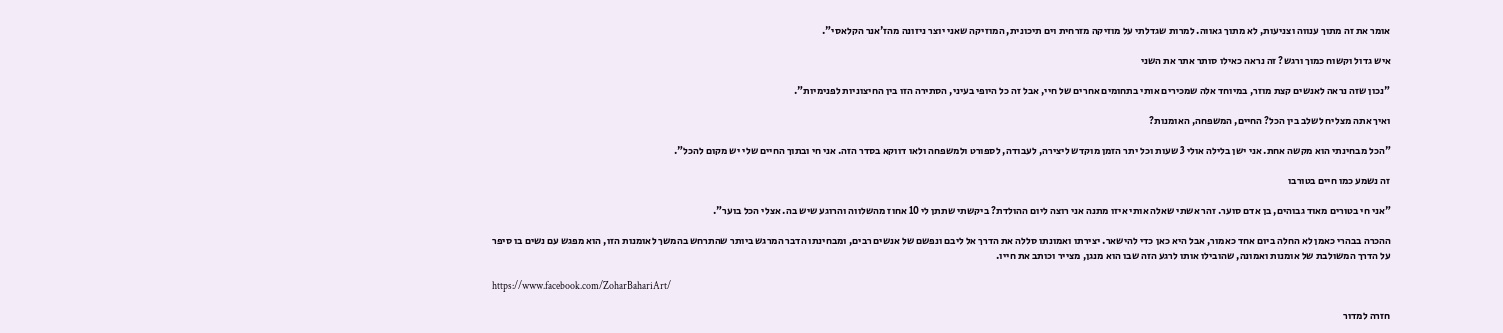אומר את זה מתוך ענווה וצניעות, לא מתוך גאווה. למרות שגדלתי על מוזיקה מזרחית וים תיכונית, המוזיקה שאני יוצר ניזונה מהז'אנר הקלאסי".

איש גדול וקשוח כמוך ורגש? זה נראה כאילו סותר אתר את השני

"נכון שזה נראה לאנשים קצת מוזר, במיוחד אלה שמכירים אותי בתחומים אחרים של חיי, אבל זה כל היופי בעיני, הסתירה הזו בין החיצוניות לפנימיות".

ואיך אתה מצליח לשלב בין הכל? החיים, המשפחה, האומנות?

"הכל מבחינתי הוא מקשה אחת. אני ישן בלילה אולי 3 שעות וכל יתר הזמן מוקדש ליצירה, לעבודה, לספורט ולמשפחה ולאו דווקא בסדר הזה. אני חי ובתוך החיים שלי יש מקום להכל".

זה נשמע כמו חיים בטורבו

"אני חי בטורים מאוד גבוהים, בן אדם סוער. זהר אשתי שאלה אותי איזו מתנה אני רוצה ליום ההולדת? ביקשתי שתתן לי 10 אחוז מהשלווה והרוגע שיש בה. אצלי הכל בוער".

ההכרה בבהרי כאמן לא החלה ביום אחד כאמור, אבל היא כאן כדי להישאר. יצירתו ואמונתו סללה את הדרך אל ליבם ונפשם של אנשים רבים, ומבחינתו הדבר המרגש ביותר שהתרחש בהמשך לאומנות הזו, הוא מפגש עם נשים בו סיפר על הדרך המשולבת של אומנות ואמונה, שהובילו אותו לרגע הזה שבו הוא מנגן, מצייר וכותב את חייו.

https://www.facebook.com/ZoharBahariArt/

חזרה למדור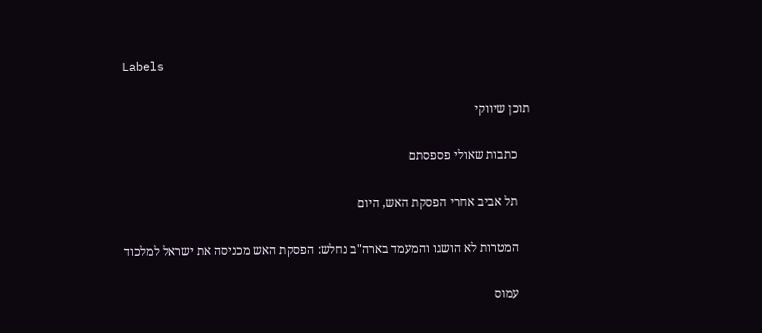Labels

תוכן שיווקי

    כתבות שאולי פספסתם

    תל אביב אחרי הפסקת האש, היום

    המטרות לא הושגו והמעמד בארה"ב נחלש: הפסקת האש מכניסה את ישראל למלכוד

    עמוס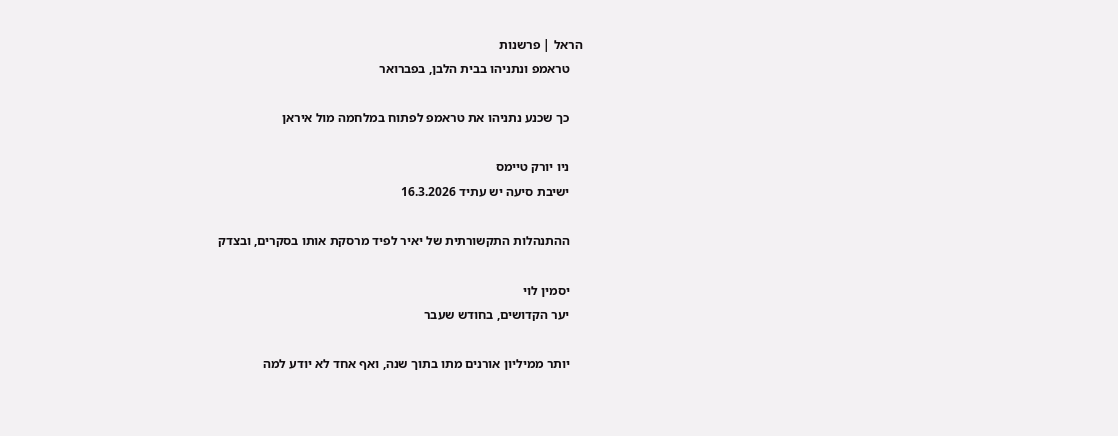הראל | פרשנות
    טראמפ ונתניהו בבית הלבן, בפברואר

    כך שכנע נתניהו את טראמפ לפתוח במלחמה מול איראן

    ניו יורק טיימס
    ישיבת סיעה יש עתיד 16.3.2026

    ההתנהלות התקשורתית של יאיר לפיד מרסקת אותו בסקרים, ובצדק

    יסמין לוי
    יער הקדושים, בחודש שעבר

    יותר ממיליון אורנים מתו בתוך שנה, ואף אחד לא יודע למה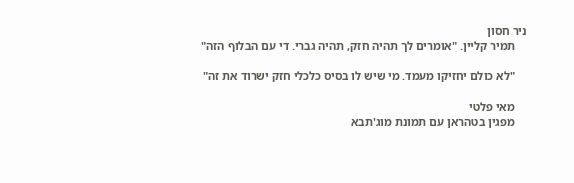ניר חסון
    תמיר קליין. "אומרים לך תהיה חזק, תהיה גברי. די עם הבלוף הזה"

    "לא כולם יחזיקו מעמד. מי שיש לו בסיס כלכלי חזק ישרוד את זה"

    מאי פלטי
    מפגין בטהראן עם תמונת מוג'תבא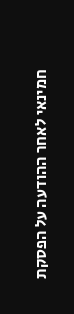חמינאי לאחר ההודעה על הפסקת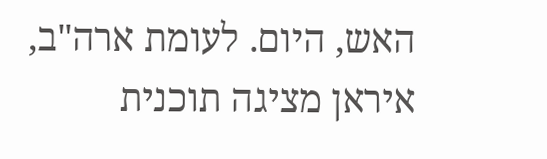האש, היום. לעומת ארה"ב, איראן מציגה תוכנית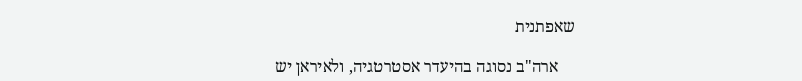שאפתנית

    ארה"ב נסוגה בהיעדר אסטרטגיה, ולאיראן יש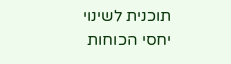תוכנית לשינוי יחסי הכוחות